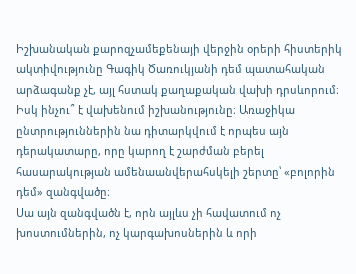Իշխանական քարոզչամեքենայի վերջին օրերի հիստերիկ ակտիվությունը Գագիկ Ծառուկյանի դեմ պատահական արձագանք չէ, այլ հստակ քաղաքական վախի դրսևորում։ Իսկ ինչու՞ է վախենում իշխանությունը։ Առաջիկա ընտրություններին նա դիտարկվում է որպես այն դերակատարը, որը կարող է շարժման բերել հասարակության ամենաանվերահսկելի շերտը՝ «բոլորին դեմ» զանգվածը։
Սա այն զանգվածն է, որն այլևս չի հավատում ոչ խոստումներին, ոչ կարգախոսներին և որի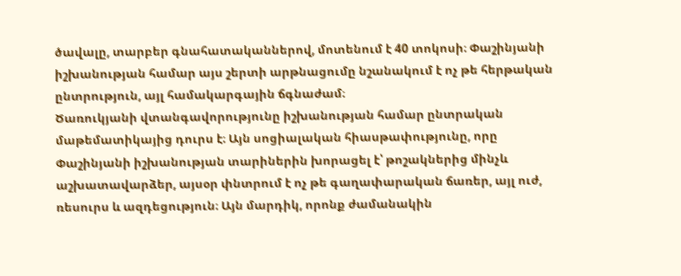ծավալը, տարբեր գնահատականներով, մոտենում է 40 տոկոսի։ Փաշինյանի իշխանության համար այս շերտի արթնացումը նշանակում է ոչ թե հերթական ընտրություն, այլ համակարգային ճգնաժամ։
Ծառուկյանի վտանգավորությունը իշխանության համար ընտրական մաթեմատիկայից դուրս է։ Այն սոցիալական հիասթափությունը, որը Փաշինյանի իշխանության տարիներին խորացել է՝ թոշակներից մինչև աշխատավարձեր, այսօր փնտրում է ոչ թե գաղափարական ճառեր, այլ ուժ, ռեսուրս և ազդեցություն։ Այն մարդիկ, որոնք ժամանակին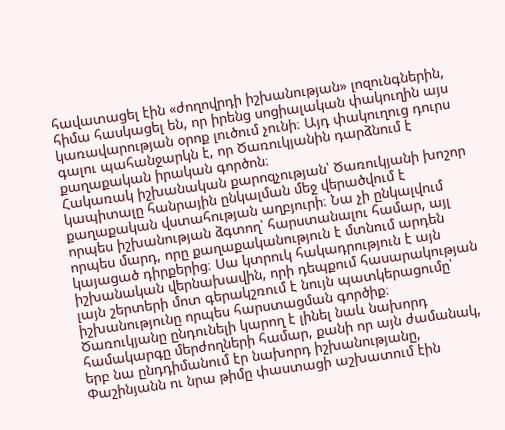հավատացել էին «ժողովրդի իշխանության» լոզունգներին, հիմա հասկացել են, որ իրենց սոցիալական փակուղին այս կառավարության օրոք լուծում չունի։ Այդ փակուղուց դուրս գալու պահանջարկն է, որ Ծառուկյանին դարձնում է քաղաքական իրական գործոն։
Հակառակ իշխանական քարոզչության՝ Ծառուկյանի խոշոր կապիտալը հանրային ընկալման մեջ վերածվում է քաղաքական վստահության աղբյուրի։ Նա չի ընկալվում որպես իշխանության ձգտող՝ հարստանալու համար, այլ որպես մարդ, որը քաղաքականություն է մտնում արդեն կայացած դիրքերից։ Սա կտրուկ հակադրություն է այն իշխանական վերնախավին, որի դեպքում հասարակության լայն շերտերի մոտ գերակշռում է նույն պատկերացումը՝ իշխանությունը որպես հարստացման գործիք։
Ծառուկյանը ընդունելի կարող է լինել նաև նախորդ համակարգը մերժողների համար, քանի որ այն ժամանակ, երբ նա ընդդիմանում էր նախորդ իշխանությանը, Փաշինյանն ու նրա թիմը փաստացի աշխատում էին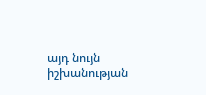այդ նույն իշխանության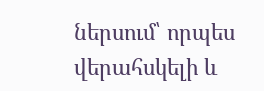ներսում՝ որպես վերահսկելի և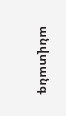անվտանգ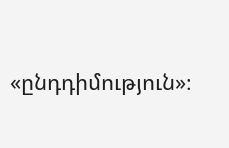«ընդդիմություն»։